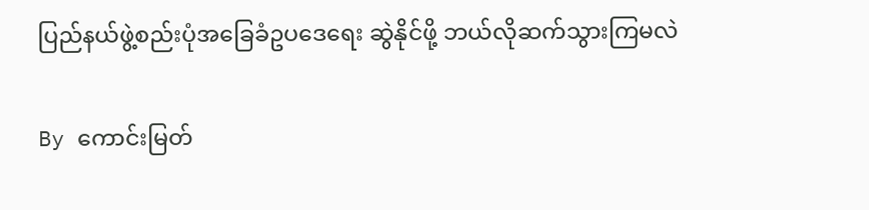ပြည်နယ်ဖွဲ့စည်းပုံအခြေခံဥပဒေရေး ဆွဲနိုင်ဖို့ ဘယ်လိုဆက်သွားကြမလဲ

By ကောင်းမြတ်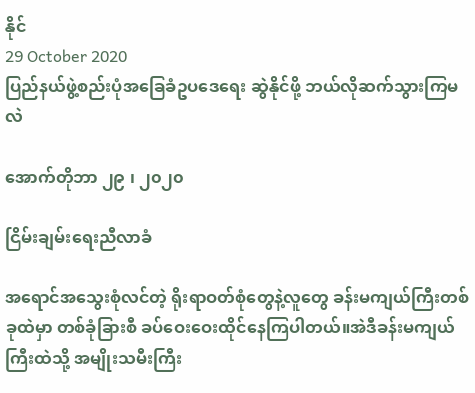နိုင်
29 October 2020
ပြည်နယ်ဖွဲ့စည်းပုံအခြေခံဥပဒေရေး ဆွဲနိုင်ဖို့ ဘယ်လိုဆက်သွားကြမလဲ

အောက်တိုဘာ ၂၉ ၊ ၂၀၂၀

ငြိမ်းချမ်းရေးညီလာခံ

အရောင်အသွေးစုံလင်တဲ့ ရိုးရာဝတ်စုံတွေနဲ့လူတွေ ခန်းမကျယ်ကြီးတစ်ခုထဲမှာ တစ်ခုံခြားစီ ခပ်ဝေးဝေးထိုင်နေကြပါတယ်။အဲဒီခန်းမကျယ်ကြီးထဲသို့ အမျိုးသမီးကြီး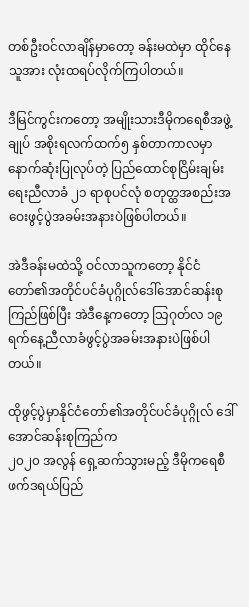တစ်ဦးဝင်လာချိန်မှာတော့ ခန်းမထဲမှာ ထိုင်နေသူအား လုံးထရပ်လိုက်ကြပါတယ်။

ဒီမြင်ကွင်းကတော့ အမျိုးသားဒီမိုကရေစီအဖွဲ့ချုပ် အစိုးရလက်ထက်၅ နှစ်တာကာလမှာ နောက်ဆုံးပြုလုပ်တဲ့ ပြည်ထောင်စုငြိမ်းချမ်းရေးညီလာခံ ၂၁ ရာစုပင်လုံ စတုတ္ထအစည်းအဝေးဖွင့်ပွဲအခမ်းအနားပဲဖြစ်ပါတယ်။

အဲဒီခန်းမထဲသို့ ဝင်လာသူကတော့ နိုင်ငံတော်၏အတိုင်ပင်ခံပုဂ္ဂိုလ်ဒေါ်အောင်ဆန်းစုကြည်ဖြစ်ပြီး အဲဒီနေ့ကတော့ သြဂုတ်လ ၁၉  ရက်နေ့ညီလာခံဖွင့်ပွဲအခမ်းအနားပဲဖြစ်ပါတယ်။

ထိုဖွင့်ပွဲမှာနိုင်ငံတော်၏အတိုင်ပင်ခံပုဂ္ဂိုလ် ဒေါ်အောင်ဆန်းစုကြည်က
၂၀၂၀ အလွန် ရှေ့ဆက်သွားမည့် ဒီမိုကရေစီဖက်ဒရယ်ပြည်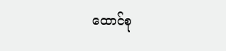ထောင်စု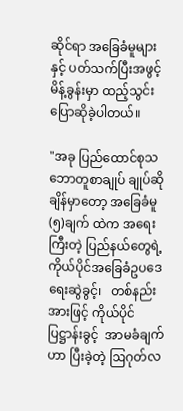ဆိုင်ရာ အခြေခံမူများနှင့် ပတ်သက်ပြီးအဖွင့် မိန့်ခွန်းမှာ ထည့်သွင်းပြောဆိုခဲ့ပါတယ်။

"အခု ပြည်ထောင်စုသဘောတူစာချုပ် ချုပ်ဆိုချိန်မှာတော့ အခြေခံမူ (၅)ချက် ထဲက အရေးကြီးတဲ့ ပြည်နယ်တွေရဲ့   ကိုယ်ပိုင်အခြေခံဥပဒေရေးဆွဲခွင့်၊   တစ်နည်းအားဖြင့် ကိုယ်ပိုင်ပြဋ္ဌာန်းခွင့်  အာမခံချက်ဟာ ပြီးခဲ့တဲ့ ဩဂုတ်လ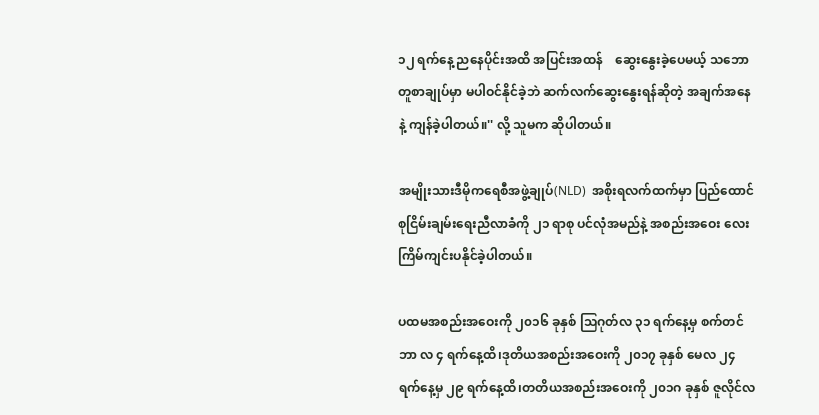၁၂ ရက်နေ့ ညနေပိုင်းအထိ အပြင်းအထန်    ဆွေးနွေးခဲ့ပေမယ့် သဘောတူစာချုပ်မှာ မပါဝင်နိုင်ခဲ့ဘဲ ဆက်လက်ဆွေးနွေးရန်ဆိုတဲ့ အချက်အနေနဲ့ ကျန်ခဲ့ပါတယ်။'' လို့ သူမက ဆိုပါတယ်။

အမျိုးသားဒီမိုကရေစီအဖွဲ့ချုပ်(NLD)  အစိုးရလက်ထက်မှာ ပြည်ထောင်စုငြိမ်းချမ်းရေးညီလာခံကို ၂၁ ရာစု ပင်လုံအမည်နဲ့ အစည်းအဝေး လေးကြိမ်ကျင်းပနိုင်ခဲ့ပါတယ်။

ပထမအစည်းအဝေးကို ၂၀၁၆ ခုနှစ် သြဂုတ်လ ၃၁ ရက်နေ့မှ စက်တင်ဘာ လ ၄ ရက်နေ့ထိ၊ဒုတိယအစည်းအဝေးကို ၂၀၁၇ ခုနှစ် မေလ ၂၄ ရက်နေ့မှ ၂၉ ရက်နေ့ထိ၊တတိယအစည်းအဝေးကို ၂၀၁ဂ ခုနှစ် ဇူလိုင်လ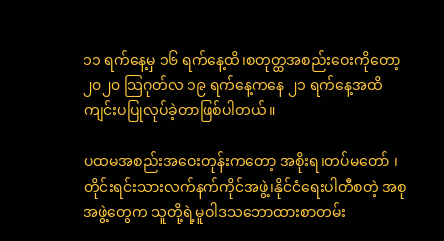၁၁ ရက်နေ့မှ ၁၆ ရက်နေ့ထိ၊စတုတ္ထအစည်းဝေးကိုတော့ ၂၀၂၀ သြဂုတ်လ ၁၉ ရက်နေ့ကနေ ၂၁ ရက်နေ့အထိ ကျင်းပပြုလုပ်ခဲ့တာဖြစ်ပါတယ်။

ပထမအစည်းအဝေးတုန်းကတော့ အစိုးရ၊တပ်မတော် ၊တိုင်းရင်းသားလက်နက်ကိုင်အဖွဲ့၊နိုင်ငံရေးပါတီစတဲ့ အစုအဖွဲ့တွေက သူတို့ရဲ့မူဝါဒသဘောထားစာတမ်း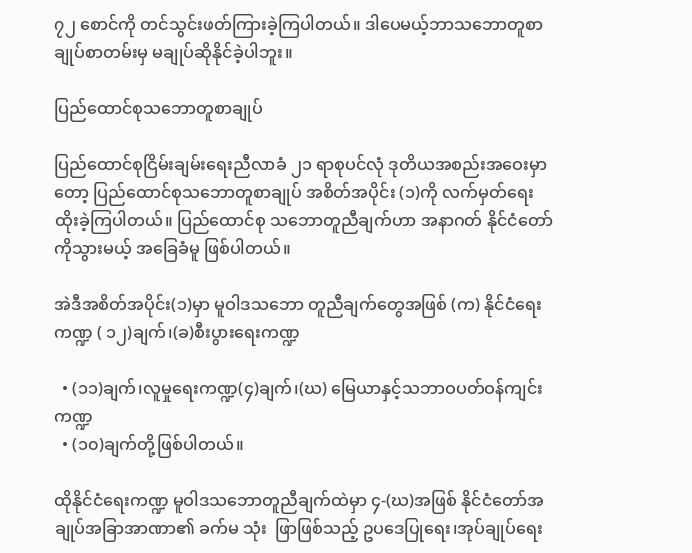၇၂ စောင်ကို တင်သွင်းဖတ်ကြားခဲ့ကြပါတယ်။ ဒါပေမယ့်ဘာသဘောတူစာချုပ်စာတမ်းမှ မချုပ်ဆိုနိုင်ခဲ့ပါဘူး။

ပြည်ထောင်စုသဘောတူစာချုပ်

ပြည်ထောင်စုငြိမ်းချမ်းရေးညီလာခံ ၂၁ ရာစုပင်လုံ ဒုတိယအစည်းအဝေးမှာတော့ ပြည်ထောင်စုသဘောတူစာချုပ် အစိတ်အပိုင်း (၁)ကို လက်မှတ်ရေးထိုးခဲ့ကြပါတယ်။ ပြည်ထောင်စု သဘောတူညီချက်ဟာ အနာဂတ် နိုင်ငံတော်ကိုသွားမယ့် အခြေခံမူ ဖြစ်ပါတယ်။

အဲဒီအစိတ်အပိုင်း(၁)မှာ မူဝါဒသဘော တူညီချက်တွေအဖြစ် (က) နိုင်ငံရေးကဏ္ဍ ( ၁၂)ချက်၊(ခ)စီးပွားရေးကဏ္ဍ

  • (၁၁)ချက်၊လူမှုရေးကဏ္ဍ(၄)ချက်၊(ဃ) မြေယာနှင့်သဘာဝပတ်ဝန်ကျင်းကဏ္ဍ
  • (၁၀)ချက်တို့ဖြစ်ပါတယ်။

ထိုနိုင်ငံရေးကဏ္ဍ မူဝါဒသဘောတူညီချက်ထဲမှာ ၄-(ဃ)အဖြစ် နိုင်ငံတော်အချုပ်အခြာအာဏာ၏ ခက်မ သုံး  ဖြာဖြစ်သည့် ဥပဒေပြုရေး၊အုပ်ချုပ်ရေး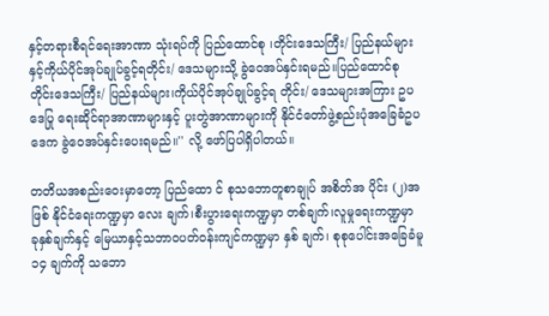နှင့်တရားစီရင်ရေးအာဏာ သုံးရပ်ကို ပြည်ထောင်စု ၊တိုင်းဒေသကြီး/ ပြည်နယ်များနှင့်ကိုယ်ပိုင်အုပ်ချုပ်ခွင့်ရတိုင်း/ ဒေသများသို့ ခွဲဝေအပ်နှင်းရမည်။ပြည်ထောင်စုတိုင်းဒေသကြီး/ ပြည်နယ်များ၊ကိုယ်ပိုင်အုပ်ချုပ်ခွင့်ရ တိုင်း/ ဒေသများအကြား ဥပဒေပြု ရေးဆိုင်ရာအာဏာများနှင့် ပူးတွဲအာဏာများကို နိုင်ငံတော်ဖွဲ့စည်းပုံအခြေခံဥပဒေက ခွဲဝေအပ်နှင်းပေးရမည်။'' လို့ ဖော်ပြပါရှိပါတယ်။

တတိယအစည်းဝေးမှာတော့ ပြည်ထော င် စုသဘောတူစာချုပ် အစိတ်အ ပိုင်း (၂)အဖြစ် နိုင်ငံရေးကဏ္ဍမှာ လေး ချက်၊စီးပွားရေးကဏ္ဍမှာ တစ်ချက်၊လူမှုရေးကဏ္ဍမှာ ခုနှစ်ချက်နှင့် မြေယာနှင့်သဘာဝပတ်ဝန်းကျင်ကဏ္ဍမှာ နှစ် ချက်၊ စုစုပေါင်းအခြေခံမူ ၁၄ ချက်ကို သဘော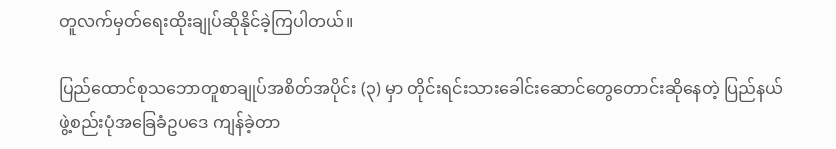တူလက်မှတ်ရေးထိုးချုပ်ဆိုနိုင်ခဲ့ကြပါတယ်။

ပြည်ထောင်စုသဘောတူစာချုပ်အစိတ်အပိုင်း (၃) မှာ တိုင်းရင်းသားခေါင်းဆောင်တွေတောင်းဆိုနေတဲ့ ပြည်နယ်ဖွဲ့စည်းပုံအခြေခံဥပဒေ ကျန်ခဲ့တာ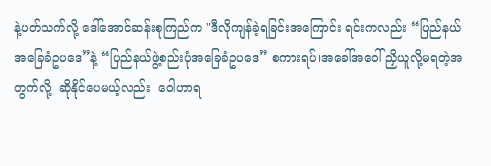နဲ့ပတ်သက်လို့ ဒေါ်အောင်ဆန်းစုကြည်က "ဒီလိုကျန်ခဲ့ရခြင်းအကြောင်း ရင်းကလည်း “ပြည်နယ်အခြေခံဥပဒေ”နဲ့ “ပြည်နယ်ဖွဲ့စည်းပုံအခြေခံဥပဒေ” စကားရပ်၊အခေါ်အဝေါ် ညှိယူလို့မရတဲ့အတွက်လို့  ဆိုနိုင်ပေမယ့်လည်း  ဝေါဟာရ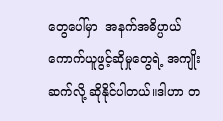တွေပေါ်မှာ  အနက်အဓိပ္ပာယ် ကောက်ယူဖွင့်ဆိုမှုတွေရဲ့ အကျိုးဆက်လို့ ဆိုနိုင်ပါတယ်။ဒါဟာ တ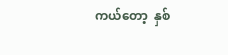ကယ်တော့  နှစ်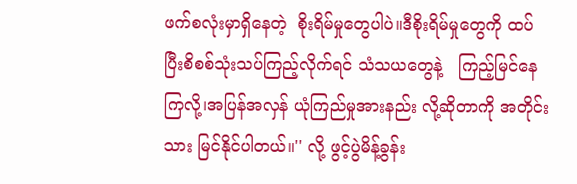ဖက်စလုံးမှာရှိနေတဲ့  စိုးရိမ်မှုတွေပါပဲ။ဒီစိုးရိမ်မှုတွေကို ထပ်ပြီးစိစစ်သုံးသပ်ကြည့်လိုက်ရင် သံသယတွေနဲ့   ကြည့်မြင်နေကြလို့၊အပြန်အလှန် ယုံကြည်မှုအားနည်း လို့ဆိုတာကို အတိုင်းသား မြင်နိုင်ပါတယ်။'' လို့ ဖွင့်ပွဲမိန့်ခွန်း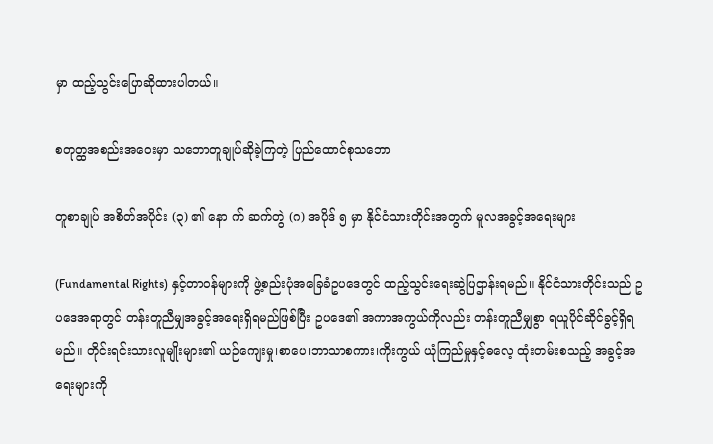မှာ ထည့်သွင်းပြောဆိုထားပါတယ်။

စတုတ္ထအစည်းအဝေးမှာ သဘောတူချုပ်ဆိုခဲ့ကြတဲ့ ပြည်ထောင်စုသဘော

တူစာချုပ် အစိတ်အပိုင်း (၃) ၏ နော က် ဆက်တွဲ (ဂ) အပိုဒ် ၅ မှာ နိုင်ငံသားတိုင်းအတွက် မူလအခွင့်အရေးများ

(Fundamental Rights) နှင့်တာဝန်များကို ဖွဲ့စည်းပုံအခြေခံဥပဒေတွင် ထည့်သွင်းရေးဆွဲပြဌာန်းရမည်။ နိုင်ငံသားတိုင်းသည် ဥပဒေအရာတွင် တန်းတူညီမျှအခွင့်အရေးရှိရမည်ဖြစ်ပြီး ဥပဒေ၏ အကာအကွယ်ကိုလည်း တန်းတူညီမျှစွာ ရယူပိုင်ဆိုင်ခွင့်ရှိရမည်။ တိုင်းရင်းသားလူမျိုးများ၏ ယဉ်ကျေးမှု၊စာပေ၊ဘာသာစကား၊ကိုးကွယ် ယုံကြည်မှုနှင့်ဓလေ့ ထုံးတမ်းစသည့် အခွင့်အရေးများကို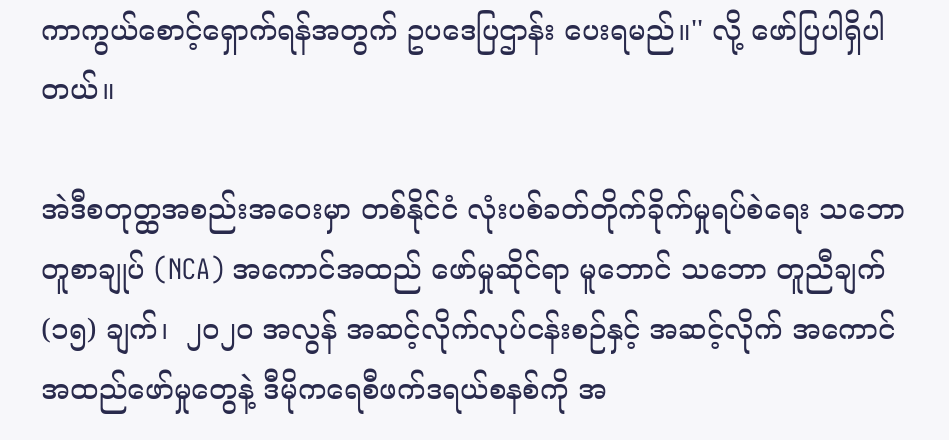ကာကွယ်စောင့်ရှောက်ရန်အတွက် ဥပဒေပြဌာန်း ပေးရမည်။'' လို့ ဖော်ပြပါရှိပါတယ်။

အဲဒီစတုတ္ထအစည်းအဝေးမှာ တစ်နိုင်ငံ လုံးပစ်ခတ်တိုက်ခိုက်မှုရပ်စဲရေး သဘောတူစာချုပ် (NCA) အကောင်အထည် ဖော်မှုဆိုင်ရာ မူဘောင် သဘော တူညီချက် (၁၅) ချက်၊  ၂၀၂၀ အလွန် အဆင့်လိုက်လုပ်ငန်းစဉ်နှင့် အဆင့်လိုက် အကောင်အထည်ဖော်မှုတွေနဲ့ ဒီမိုကရေစီဖက်ဒရယ်စနစ်ကို အ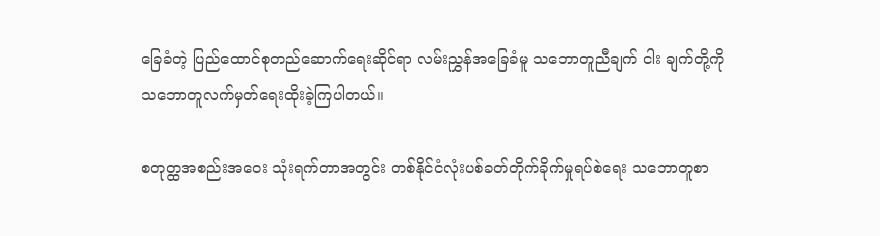ခြေခံတဲ့ ပြည်ထောင်စုတည်ဆောက်ရေးဆိုင်ရာ လမ်းညွှန်အခြေခံမူ သဘောတူညီချက် ငါး ချက်တို့ကို သဘောတူလက်မှတ်ရေးထိုးခဲ့ကြပါတယ်။

စတုတ္ထအစည်းအဝေး သုံးရက်တာအတွင်း တစ်နိုင်ငံလုံးပစ်ခတ်တိုက်ခိုက်မှုရပ်စဲရေး သဘောတူစာ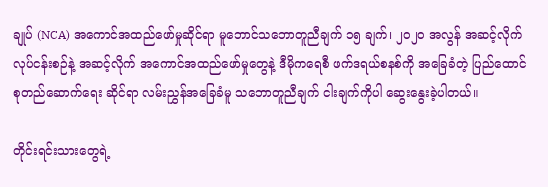ချုပ် (NCA) အကောင်အထည်ဖော်မှုဆိုင်ရာ မူဘောင်သဘောတူညီချက် ၁၅ ချက်၊ ၂၀၂၀ အလွန် အဆင့်လိုက်လုပ်ငန်းစဉ်နဲ့ အဆင့်လိုက် အကောင်အထည်ဖော်မှုတွေနဲ့ ဒီမိုကရေစီ ဖက်ဒရယ်စနစ်ကို အခြေခံတဲ့ ပြည်ထောင်စုတည်ဆောက်ရေး ဆိုင်ရာ လမ်းညွှန်အခြေခံမူ သဘောတူညီချက် ငါးချက်ကိုပါ ဆွေးနွေးခဲ့ပါတယ်။

တိုင်းရင်းသားတွေရဲ့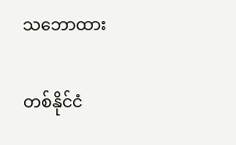သဘောထား

တစ်နိုင်ငံ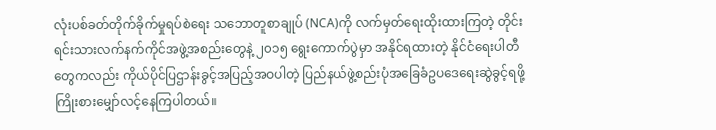လုံးပစ်ခတ်တိုက်ခိုက်မှုရပ်စဲရေး သဘောတူစာချုပ် (NCA)ကို လက်မှတ်ရေးထိုးထားကြတဲ့ တိုင်းရင်းသားလက်နက်ကိုင်အဖွဲ့အစည်းတွေနဲ့ ၂၀၁၅ ရွေးကောက်ပွဲမှာ အနိုင်ရထားတဲ့ နိုင်ငံရေးပါတီတွေကလည်း ကိုယ်ပိုင်ပြဌာန်းခွင့်အပြည့်အဝပါတဲ့ ပြည်နယ်ဖွဲ့စည်းပုံအခြေခံဥပဒေရေးဆွဲခွင့်ရဖို့ ကြိုးစားမျှော်လင့်နေကြပါတယ်။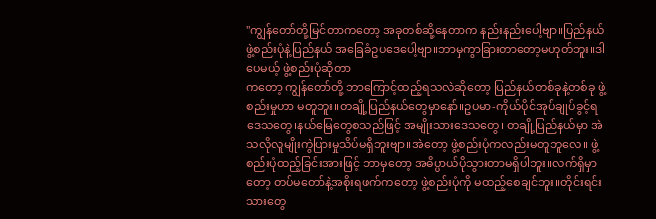"ကျွန်တော်တို့မြင်တာကတော့ အခုတစ်ဆို့နေတာက နည်းနည်းပေါ့ဗျာ။ပြည်နယ်ဖွဲ့စည်းပုံနဲ့ပြည်နယ် အခြေခံဥပဒေပေါ့ဗျာ။ဘာမှကွာခြားတာတော့မဟုတ်ဘူး။ဒါပေမယ့် ဖွဲ့စည်းပုံဆိုတာ
ကတော့ ကျွန်တော်တို့ ဘာကြောင့်ထည့်ရသလဲဆိုတော့ ပြည်နယ်တစ်ခုနဲ့တစ်ခု ဖွဲ့စည်းမှုဟာ မတူဘူး။တချို့ပြည်နယ်တွေမှာနော်။ဥပမာ-ကိုယ်ပိုင်အုပ်ချုပ်ခွင့်ရဒေသတွေ၊နယ်မြေတွေစသည်ဖြင့် အမျိုးသားဒေသတွေ၊ တချို့ပြည်နယ်မှာ အဲသလိုလူမျိုးကွဲပြားမှုသိပ်မရှိဘူးဗျာ။အဲတော့ ဖွဲ့စည်းပုံကလည်းမတူဘူလေ။ ဖွဲ့စည်းပုံထည့်ခြင်းအားဖြင့် ဘာမှတော့ အဓိပ္ပာယ်ပိုသွားတာမရှိပါဘူး။လက်ရှိမှာတော့ တပ်မတော်နဲ့အစိုးရဖက်ကတော့ ဖွဲ့စည်းပုံကို မထည့်စေချင်ဘူး။တိုင်းရင်းသားတွေ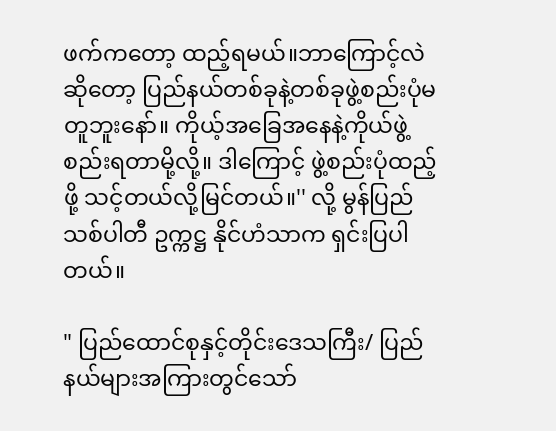ဖက်ကတော့ ထည့်ရမယ်။ဘာကြောင့်လဲဆိုတော့ ပြည်နယ်တစ်ခုနဲ့တစ်ခုဖွဲ့စည်းပုံမတူဘူးနော်။ ကိုယ့်အခြေအနေနဲ့ကိုယ်ဖွဲ့စည်းရတာမို့လို့။ ဒါကြောင့် ဖွဲ့စည်းပုံထည့်ဖို့ သင့်တယ်လို့မြင်တယ်။'' လို့ မွန်ပြည်သစ်ပါတီ ဥက္ကဋ္ဌ နိုင်ဟံသာက ရှင်းပြပါတယ်။

" ပြည်ထောင်စုနှင့်တိုင်းဒေသကြီး/ ပြည်နယ်များအကြားတွင်သော်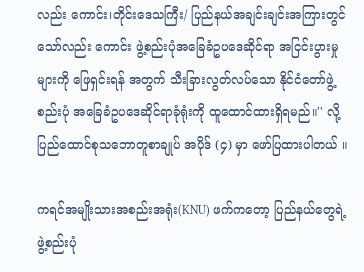လည်း ကောင်း၊တိုင်းဒေသကြီး/ ပြည်နယ်အချင်းချင်းအကြားတွင်သော်လည်း ကောင်း ဖွဲ့စည်းပုံအခြေခံဥပဒေဆိုင်ရာ အငြင်းပွားမှုများကို ဖြေရှင်းရန် အတွက် သီးခြားလွတ်လပ်သော နိုင်ငံတော်ဖွဲ့စည်းပုံ အခြေခံဥပဒေဆိုင်ရာခုံရုံးကို ထူထောင်ထားရှိရမည်။'' လို့ ပြည်ထောင်စုသဘောတူစာချုပ် အပိုဒ် (၄) မှာ ဖော်ပြထားပါတယ် ။

ကရင်အမျိုးသားအစည်းအရုံး(KNU) ဖက်ကတော့ ပြည်နယ်တွေရဲ့ဖွဲ့စည်းပုံ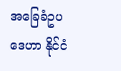အခြေခံဥပဒေဟာ နိုင်ငံ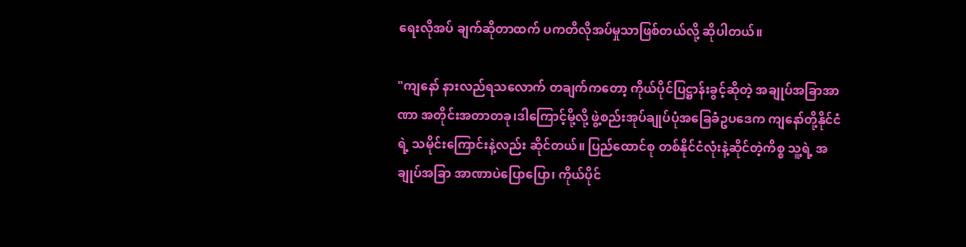ရေးလိုအပ် ချက်ဆိုတာထက် ပကတိလိုအပ်မှုသာဖြစ်တယ်လို့ ဆိုပါတယ်။

"ကျနော် နားလည်ရသလောက် တချက်ကတော့ ကိုယ်ပိုင်ပြဋ္ဌာန်းခွင့်ဆိုတဲ့ အချုပ်အခြာအာဏာ အတိုင်းအတာတခု၊ဒါကြောင့်မို့လို့ ဖွဲ့စည်းအုပ်ချုပ်ပုံအခြေခံဥပဒေက ကျနော်တို့နိုင်ငံရဲ့ သမိုင်းကြောင်းနဲ့လည်း ဆိုင်တယ်။ ပြည်ထောင်စု တစ်နိုင်ငံလုံးနဲ့ဆိုင်တဲ့ကိစ္စ သူ့ရဲ့ အချုပ်အခြာ အာဏာပဲပြောပြော၊ ကိုယ်ပိုင်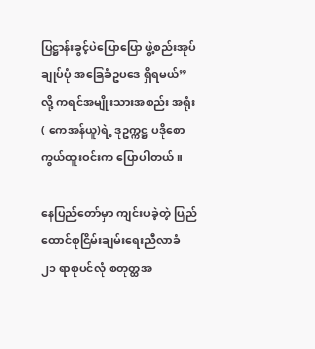ပြဋ္ဌာန်းခွင့်ပဲပြောပြော ဖွဲ့စည်းအုပ်ချုပ်ပုံ အခြေခံဥပဒေ ရှိရမယ်” လို့ ကရင်အမျိုးသားအစည်း အရုံး( ကေအန်ယူ)ရဲ့ ဒုဥက္ကဋ္ဌ ပဒိုစောကွယ်ထူးဝင်းက ပြောပါတယ်။

နေပြည်တော်မှာ ကျင်းပခဲ့တဲ့ ပြည်ထောင်စုငြိမ်းချမ်းရေးညီလာခံ ၂၁ ရာစုပင်လုံ စတုတ္ထအ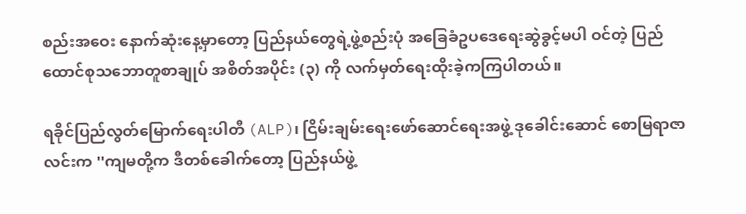စည်းအဝေး နောက်ဆုံးနေ့မှာတော့ ပြည်နယ်တွေရဲ့ဖွဲ့စည်းပုံ အခြေခံဥပဒေရေးဆွဲခွင့်မပါ ဝင်တဲ့ ပြည်ထောင်စုသဘောတူစာချုပ် အစိတ်အပိုင်း (၃) ကို လက်မှတ်ရေးထိုးခဲ့ကကြပါတယ်။

ရခိုင်ပြည်လွတ်မြောက်ရေးပါတီ (ALP)၊ ငြိမ်းချမ်းရေးဖော်ဆောင်ရေးအဖွဲ့ ဒုခေါင်းဆောင် စောမြရာဇာလင်းက ''ကျမတို့က ဒီတစ်ခေါက်တော့ ပြည်နယ်ဖွဲ့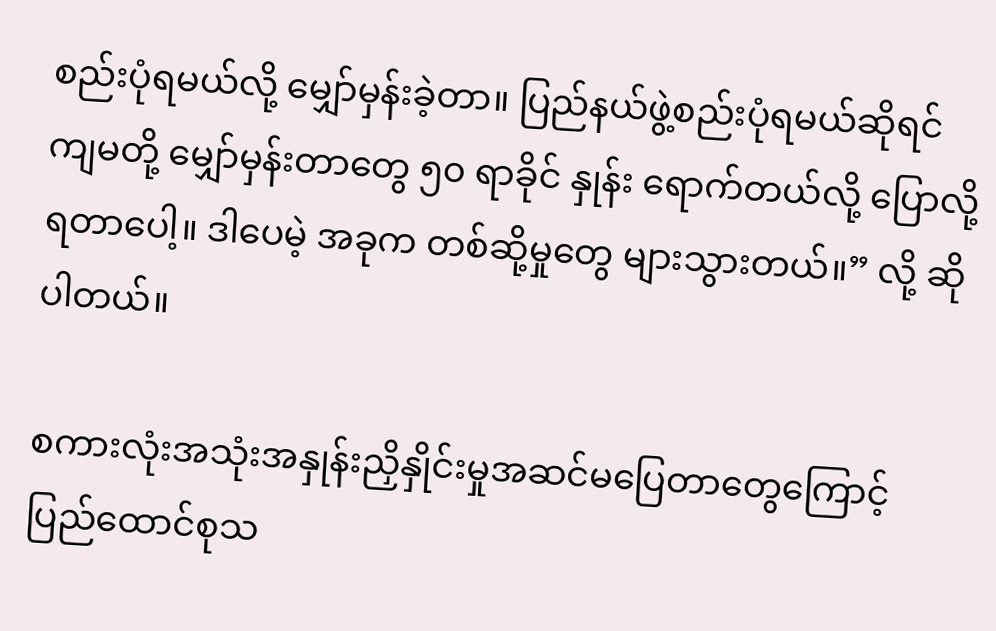စည်းပုံရမယ်လို့ မျှော်မှန်းခဲ့တာ။ ပြည်နယ်ဖွဲ့စည်းပုံရမယ်ဆိုရင် ကျမတို့ မျှော်မှန်းတာတွေ ၅၀ ရာခိုင် နှုန်း ရောက်တယ်လို့ ပြောလို့ရတာပေါ့။ ဒါပေမဲ့ အခုက တစ်ဆို့မှုတွေ များသွားတယ်။” လို့ ဆိုပါတယ်။

စကားလုံးအသုံးအနှုန်းညှိနှိုင်းမှုအဆင်မပြေတာတွေကြောင့် ပြည်ထောင်စုသ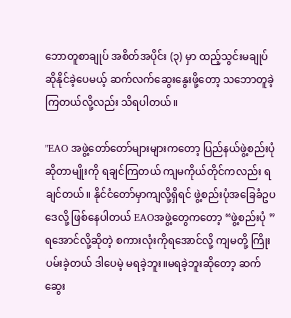ဘောတူစာချုပ် အစိတ်အပိုင်း (၃) မှာ ထည့်သွင်းမချုပ်ဆိုနိုင်ခဲ့ပေမယ့် ဆက်လက်ဆွေးနွေးဖို့တော့ သဘောတူခဲ့ကြတယ်လို့လည်း သိရပါတယ်။

"EAO အဖွဲ့တော်တော်များများကတော့ ပြည်နယ်ဖွဲ့စည်းပုံဆိုတာမျိုးကို ရချင်ကြတယ် ကျမကိုယ်တိုင်ကလည်း ရချင်တယ်။ နိုင်ငံတော်မှာကျလို့ရှိရင် ဖွဲ့စည်းပုံအခြေခံဥပဒေလို့ ဖြစ်နေပါတယ် EAOအဖွဲ့တွေကတော့ “ဖွဲ့စည်းပုံ ”ရအောင်လို့ဆိုတဲ့ စကားလုံးကိုရအောင်လို့ ကျမတို့ ကြိုးပမ်းခဲ့တယ် ဒါပေမဲ့ မရခဲ့ဘူး။မရခဲ့ဘူးဆိုတော့ ဆက်ဆွေး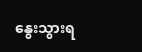နွေးသွားရ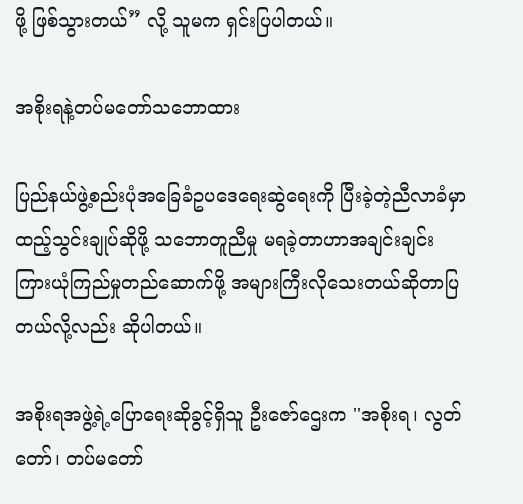ဖို့ ဖြစ်သွားတယ်” လို့ သူမက ရှင်းပြပါတယ်။

အစိုးရနဲ့တပ်မတော်သဘောထား

ပြည်နယ်ဖွဲ့စည်းပုံအခြေခံဥပဒေရေးဆွဲရေးကို ပြီးခဲ့တဲ့ညီလာခံမှာ ထည့်သွင်းချုပ်ဆိုဖို့ သဘောတူညီမှု မရခဲ့တာဟာအချင်းချင်းကြားယုံကြည်မှုတည်ဆောက်ဖို့ အများကြီးလိုသေးတယ်ဆိုတာပြတယ်လို့လည်း ဆိုပါတယ်။

အစိုးရအဖွဲ့ရဲ့ပြောရေးဆိုခွင့်ရှိသူ ဦးဇော်ဌေးက ''အစိုးရ၊ လွတ်တော်၊ တပ်မတော်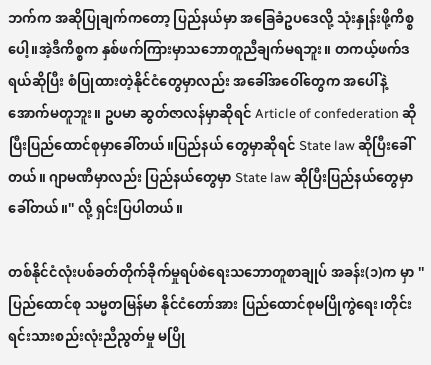ဘက်က အဆိုပြုချက်ကတော့ ပြည်နယ်မှာ အခြေခံဥပဒေလို့ သုံးနှုန်းဖို့ကိစ္စပေါ့။အဲ့ဒီကိစ္စက နှစ်ဖက်ကြားမှာသဘောတူညီချက်မရဘူး။ တကယ့်ဖက်ဒရယ်ဆိုပြီး စံပြုထားတဲ့နိုင်ငံတွေမှာလည်း အခေါ်အဝေါ်တွေက အပေါ်နဲ့အောက်မတူဘူး။ ဥပမာ ဆွတ်ဇာလန်မှာဆိုရင် Article of confederation ဆိုပြီးပြည်ထောင်စုမှာခေါ်တယ်။ပြည်နယ် တွေမှာဆိုရင် State law ဆိုပြီးခေါ်တယ်။ ဂျာမဏီမှာလည်း ပြည်နယ်တွေမှာ State law ဆိုပြီးပြည်နယ်တွေမှာခေါ်တယ်။'' လို့ ရှင်းပြပါတယ်။

တစ်နိုင်ငံလုံးပစ်ခတ်တိုက်ခိုက်မှုရပ်စဲရေးသဘောတူစာချုပ် အခန်း(၁)က မှာ '' ပြည်ထောင်စု သမ္မတမြန်မာ နိုင်ငံတော်အား ပြည်ထောင်စုမပြိုကွဲရေး၊တိုင်းရင်းသားစည်းလုံးညီညွတ်မှု မပြို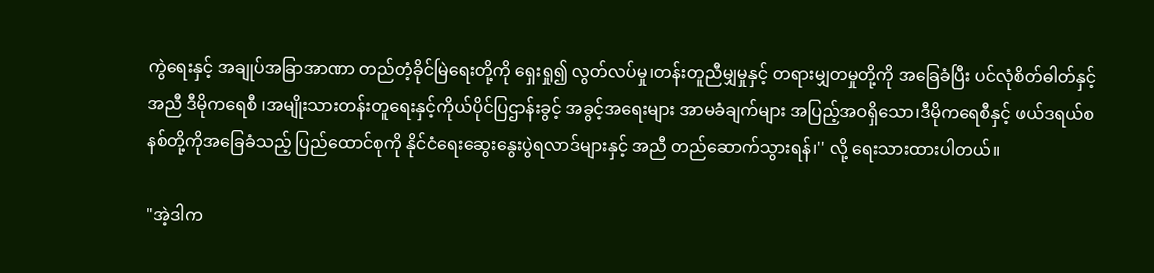ကွဲရေးနှင့် အချုပ်အခြာအာဏာ တည်တံ့ခိုင်မြဲရေးတို့ကို ရှေးရှု၍ လွတ်လပ်မှု၊တန်းတူညီမျှမှုနှင့် တရားမျှတမှုတို့ကို အခြေခံပြီး ပင်လုံစိတ်ဓါတ်နှင့်အညီ ဒီမိုကရေစီ ၊အမျိုးသားတန်းတူရေးနှင့်ကိုယ်ပိုင်ပြဌာန်းခွင့် အခွင့်အရေးများ အာမခံချက်များ အပြည့်အဝရှိသော၊ဒီမိုကရေစီနှင့် ဖယ်ဒရယ်စနစ်တို့ကိုအခြေခံသည့် ပြည်ထောင်စုကို နိုင်ငံရေးဆွေးနွေးပွဲရလာဒ်များနှင့် အညီ တည်ဆောက်သွားရန်၊'' လို့ ရေးသားထားပါတယ်။

"အဲ့ဒါက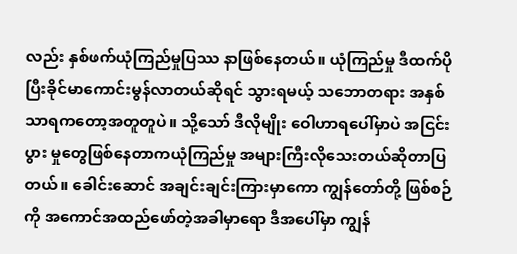လည်း နှစ်ဖက်ယုံကြည်မှုပြဿ နာဖြစ်နေတယ်။ ယုံကြည်မှု ဒီထက်ပိုပြီးခိုင်မာကောင်းမွန်လာတယ်ဆိုရင် သွားရမယ့် သဘောတရား အနှစ်သာရကတော့အတူတူပဲ။ သို့သော် ဒီလိုမျိုး ဝေါဟာရပေါ်မှာပဲ အငြင်းပွား မှုတွေဖြစ်နေတာကယုံကြည်မှု အများကြီးလိုသေးတယ်ဆိုတာပြတယ်။ ခေါင်းဆောင် အချင်းချင်းကြားမှာကော ကျွန်တော်တို့ ဖြစ်စဉ်ကို အကောင်အထည်ဖော်တဲ့အခါမှာရော ဒီအပေါ်မှာ ကျွန်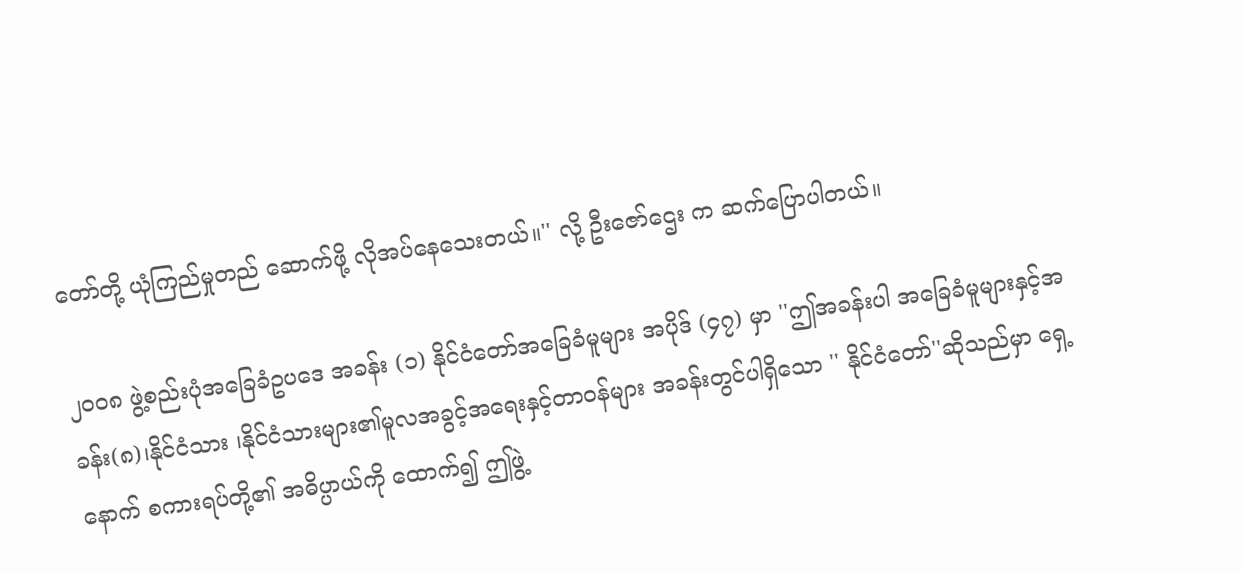တော်တို့ ယုံကြည်မှုတည် ဆောက်ဖို့ လိုအပ်နေသေးတယ်။'' လို့ ဦးဇော်ဌေး က ဆက်ပြောပါတယ်။

၂၀၀၈ ဖွဲ့စည်းပုံအခြေခံဥပဒေ အခန်း (၁) နိုင်ငံတော်အခြေခံမူများ အပိုဒ် (၄၇) မှာ ''ဤအခန်းပါ အခြေခံမူများနှင့်အခန်း(၈)၊နိုင်ငံသား ၊နိုင်ငံသားများ၏မူလအခွင့်အရေးနှင့်တာဝန်များ အခန်းတွင်ပါရှိသော '' နိုင်ငံတော်''ဆိုသည်မှာ ရှေ့နောက် စကားရပ်တို့၏ အဓိပ္ပာယ်ကို ထောက်၍ ဤဖွဲ့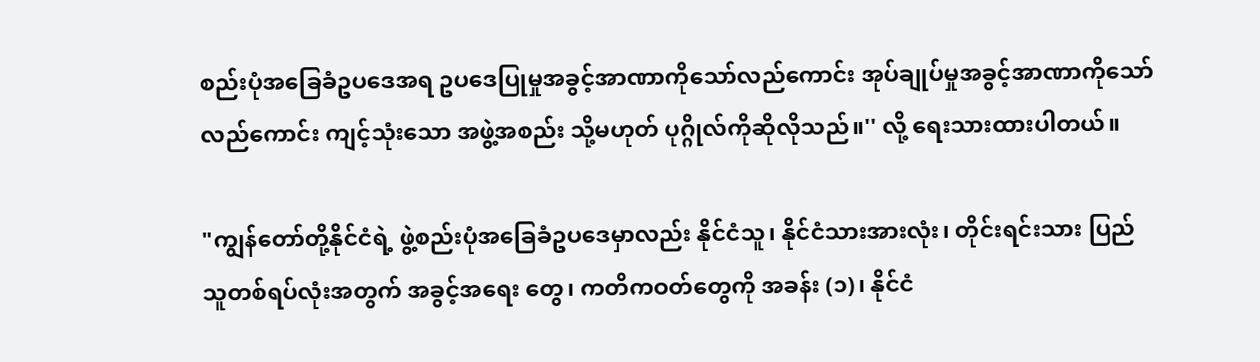စည်းပုံအခြေခံဥပဒေအရ ဥပဒေပြုမှုအခွင့်အာဏာကိုသော်လည်ကောင်း အုပ်ချုပ်မှုအခွင့်အာဏာကိုသော်လည်ကောင်း ကျင့်သုံးသော အဖွဲ့အစည်း သို့မဟုတ် ပုဂ္ဂိုလ်ကိုဆိုလိုသည်။'' လို့ ရေးသားထားပါတယ်။

"ကျွန်တော်တို့နိုင်ငံရဲ့ ဖွဲ့စည်းပုံအခြေခံဥပဒေမှာလည်း နိုင်ငံသူ၊ နိုင်ငံသားအားလုံး၊ တိုင်းရင်းသား ပြည်သူတစ်ရပ်လုံးအတွက် အခွင့်အရေး တွေ၊ ကတိကဝတ်တွေကို အခန်း (၁)၊ နိုင်ငံ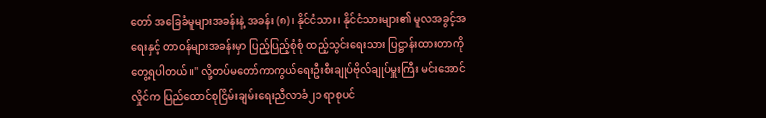တော် အခြေခံမူများအခန်းနဲ့ အခန်း (၈)၊ နိုင်ငံသား၊ နိုင်ငံသားများ၏ မူလအခွင့်အရေးနှင့် တာဝန်များအခန်းမှာ ပြည့်ပြည့်စုံစုံ ထည့်သွင်းရေးသား ပြဋ္ဌာန်းထားတာကို တွေ့ရပါတယ်။'' လို့တပ်မတော်ကာကွယ်ရေးဦးစီးချုပ်ဗိုလ်ချုပ်မှူးကြီး မင်းအောင်လှိုင်က ပြည်ထောင်စုငြိမ်းချမ်းရေးညီလာခံ၂၁ ရာစုပင်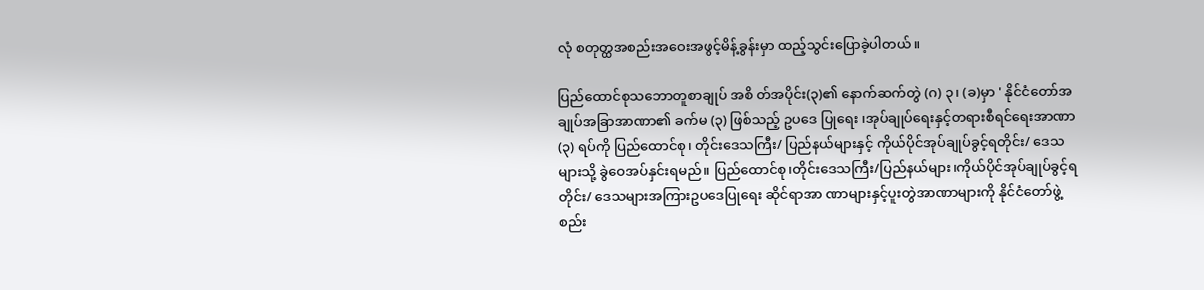လုံ စတုတ္ထအစည်းအဝေးအဖွင့်မိန့်ခွန်းမှာ ထည့်သွင်းပြောခဲ့ပါတယ်။

ပြည်ထောင်စုသဘောတူစာချုပ် အစိ တ်အပိုင်း(၃)၏ နောက်ဆက်တွဲ (ဂ) ၃၊ (ခ)မှာ ' နိုင်ငံတော်အချုပ်အခြာအာဏာ၏ ခက်မ (၃) ဖြစ်သည့် ဥပဒေ ပြုရေး ၊အုပ်ချုပ်ရေးနှင့်တရားစီရင်ရေးအာဏာ (၃) ရပ်ကို ပြည်ထောင်စု၊ တိုင်းဒေသကြီး/ ပြည်နယ်များနှင့် ကိုယ်ပိုင်အုပ်ချုပ်ခွင့်ရတိုင်း/ ဒေသများသို့ ခွဲဝေအပ်နှင်းရမည်။ ပြည်ထောင်စု၊တိုင်းဒေသကြီး/ပြည်နယ်များ၊ကိုယ်ပိုင်အုပ်ချုပ်ခွင့်ရ တိုင်း/ ဒေသများအကြားဥပဒေပြုရေး ဆိုင်ရာအာ ဏာများနှင့်ပူးတွဲအာဏာများကို နိုင်ငံတော်ဖွဲ့စည်း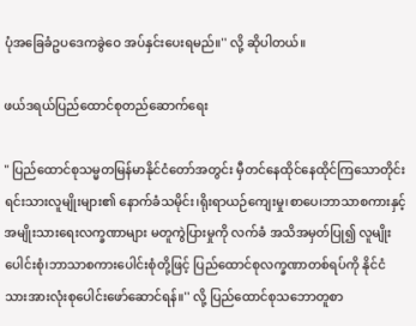ပုံအခြေခံဥပဒေကခွဲဝေ အပ်နှင်းပေးရမည်။'' လို့ ဆိုပါတယ်။

ဖယ်ဒရယ်ပြည်ထောင်စုတည်ဆောက်ရေး

" ပြည်ထောင်စုသမ္မတမြန်မာနိုင်ငံတော်အတွင်း မှီတင်နေထိုင်နေထိုင်ကြသောတိုင်းရင်းသားလူမျိုးများ၏ နောက်ခံသမိုင်း၊ရိုးရာယဉ်ကျေးမှု၊စာပေ၊ဘာသာစကားနှင့်အမျိုးသားရေးလက္ခဏာများ မတူကွဲပြားမှုကို လက်ခံ အသိအမှတ်ပြု၍ လူမျိုးပေါင်းစုံ၊ဘာသာစကားပေါင်းစုံတို့ဖြင့် ပြည်ထောင်စုလက္ခဏာတစ်ရပ်ကို နိုင်ငံသားအားလုံးစုပေါင်းဖော်ဆောင်ရန်။'' လို့ ပြည်ထောင်စုသဘောတူစာ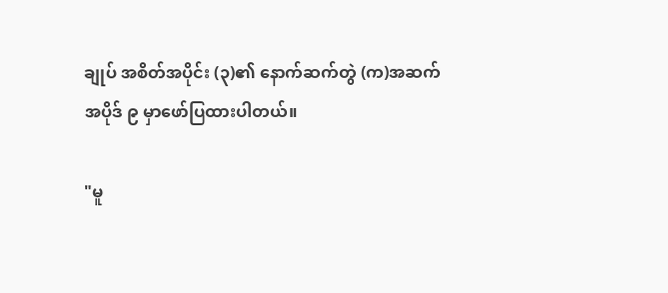ချုပ် အစိတ်အပိုင်း (၃)၏ နောက်ဆက်တွဲ (က)အဆက် အပိုဒ် ၉ မှာဖော်ပြထားပါတယ်။

"မူ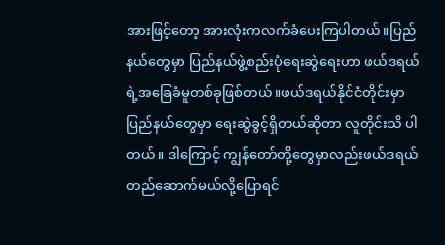အားဖြင့်တော့ အားလုံးကလက်ခံပေးကြပါတယ်။ပြည်နယ်တွေမှာ ပြည်နယ်ဖွဲ့စည်းပုံရေးဆွဲရေးဟာ ဖယ်ဒရယ်ရဲ့အခြေခံမူတစ်ခုဖြစ်တယ်။ဖယ်ဒရယ်နိုင်ငံတိုင်းမှာ ပြည်နယ်တွေမှာ ရေးဆွဲခွင့်ရှိတယ်ဆိုတာ လူတိုင်းသိ ပါတယ်။ ဒါကြောင့် ကျွန်တော်တို့တွေမှာလည်းဖယ်ဒရယ်တည်ဆောက်မယ်လို့ပြောရင်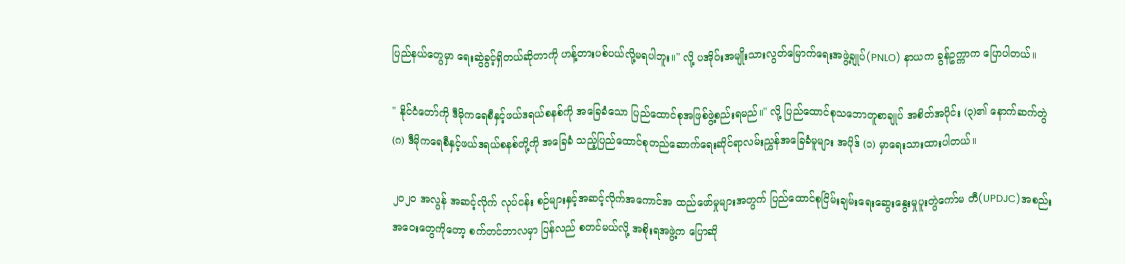ပြည်နယ်တွေမှာ ရေးဆွဲခွင့်ရှိတယ်ဆိုတာကို ဟန့်တားပစ်ပယ်လို့မရပါဘူး။'' လို့ ပအိုဝ်းအမျိုးသားလွတ်မြောက်ရေးအဖွဲ့ချုပ်(PNLO) နာယက ခွန်ဥက္ကာက ပြောပါတယ်။

" နိုင်ငံတော်ကို ဒီမိုကရေစီနှင့်ဖယ်ဒရယ်စနစ်ကို အခြေခံသော ပြည်ထောင်စုအဖြစ်ဖွဲ့စည်းရမည်။'' လို့ ပြည်ထောင်စုသဘောတူစာချုပ် အစိတ်အပိုင်း (၃)၏ နောက်ဆက်တွဲ (ဂ) ဒီမိုကရေစီနှင့်ဖယ်ဒရယ်စနစ်တို့ကို အခြေခံ သည့်ပြည်ထောင်စုတည်ဆောက်ရေးဆိုင်ရာလမ်းညွှန်အခြေခံမူများ အပိုဒ် (၁) မှာရေးသားထားပါတယ်။

၂ဝ၂၀ အလွန် အဆင့်လိုက် လုပ်ငန်း စဉ်များနှင့်အဆင့်လိုက်အကောင်အ ထည်ဖော်မှုများအတွက် ပြည်ထောင်စုငြိမ်းချမ်းရေးဆွေးနွေးမှုပူးတွဲကော်မ တီ(UPDJC)အစည်းအဝေးတွေကိုတော့ စက်တင်ဘာလမှာ ပြန်လည် စတင်မယ်လို့ အစိုးရအဖွဲ့က ပြောဆို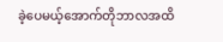ခဲ့ပေမယ့်အောက်တိုဘာလအထိ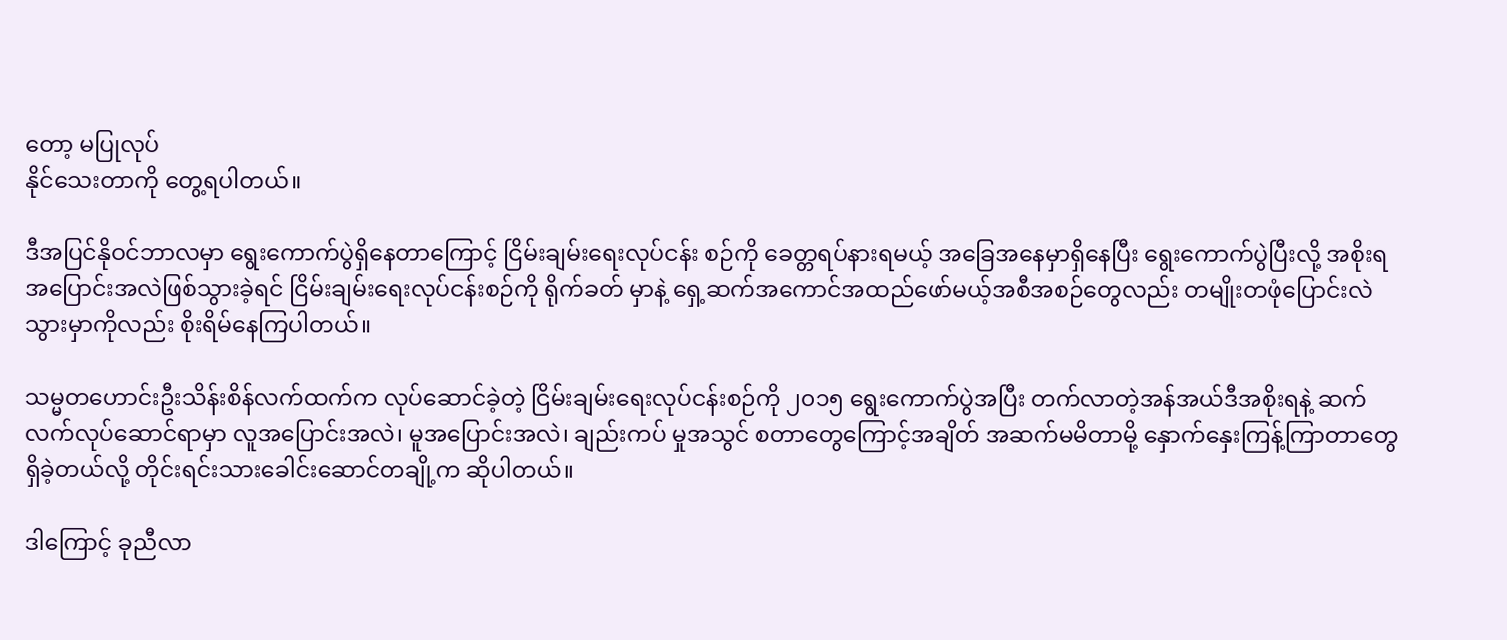တော့ မပြုလုပ်
နိုင်သေးတာကို တွေ့ရပါတယ်။

ဒီအပြင်နိုဝင်ဘာလမှာ ရွေးကောက်ပွဲရှိနေတာကြောင့် ငြိမ်းချမ်းရေးလုပ်ငန်း စဉ်ကို ခေတ္တရပ်နားရမယ့် အခြေအနေမှာရှိနေပြီး ရွေးကောက်ပွဲပြီးလို့ အစိုးရအပြောင်းအလဲဖြစ်သွားခဲ့ရင် ငြိမ်းချမ်းရေးလုပ်ငန်းစဉ်ကို ရိုက်ခတ် မှာနဲ့ ရှေ့ဆက်အကောင်အထည်ဖော်မယ့်အစီအစဉ်တွေလည်း တမျိုးတဖုံပြောင်းလဲသွားမှာကိုလည်း စိုးရိမ်နေကြပါတယ်။

သမ္မတဟောင်းဦးသိန်းစိန်လက်ထက်က လုပ်ဆောင်ခဲ့တဲ့ ငြိမ်းချမ်းရေးလုပ်ငန်းစဉ်ကို ၂၀၁၅ ရွေးကောက်ပွဲအပြီး တက်လာတဲ့အန်အယ်ဒီအစိုးရနဲ့ ဆက်လက်လုပ်ဆောင်ရာမှာ လူအပြောင်းအလဲ၊ မူအပြောင်းအလဲ၊ ချည်းကပ် မှုအသွင် စတာတွေကြောင့်အချိတ် အဆက်မမိတာမို့ နှောက်နှေးကြန့်ကြာတာတွေရှိခဲ့တယ်လို့ တိုင်းရင်းသားခေါင်းဆောင်တချို့က ဆိုပါတယ်။

ဒါကြောင့် ခုညီလာ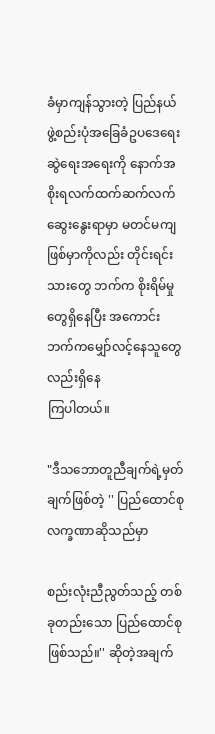ခံမှာကျန်သွားတဲ့ ပြည်နယ်ဖွဲ့စည်းပုံအခြေခံဥပဒေရေးဆွဲရေးအရေးကို နောက်အစိုးရလက်ထက်ဆက်လက်ဆွေးနွေးရာမှာ မတင်မကျဖြစ်မှာကိုလည်း တိုင်းရင်းသားတွေ ဘက်က စိုးရိမ်မှုတွေရှိနေပြီး အကောင်း ဘက်ကမျှော်လင့်နေသူတွေလည်းရှိနေ
ကြပါတယ်။

"ဒီသဘောတူညီချက်ရဲ့မှတ်ချက်ဖြစ်တဲ့ '' ပြည်ထောင်စုလက္ခဏာဆိုသည်မှာ

စည်းလုံးညီညွတ်သည့် တစ်ခုတည်းသော ပြည်ထောင်စုဖြစ်သည်။'' ဆိုတဲ့အချက်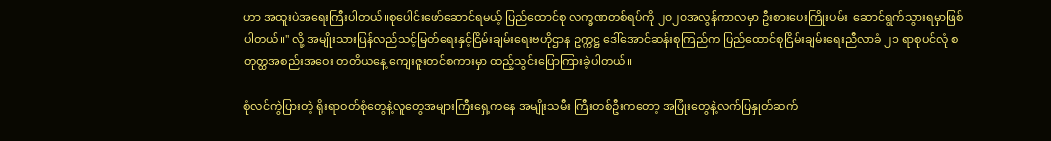ဟာ အထူးပဲအရေးကြီးပါတယ်။စုပေါင်းဖော်ဆောင်ရမယ့် ပြည်ထောင်စု လက္ခဏတစ်ရပ်ကို ၂၀၂၀အလွန်ကာလမှာ ဦးစားပေးကြိုးပမ်း  ဆောင်ရွက်သွားရမှာဖြစ်ပါတယ်။'' လို့ အမျိုးသားပြန်လည်သင့်မြတ်ရေးနှင့်ငြိမ်းချမ်းရေးဗဟိုဌာန ဥက္ကဋ္ဌ ဒေါ်အောင်ဆန်းစုကြည်က ပြည်ထောင်စုငြိမ်းချမ်းရေးညီလာခံ ၂၁ ရာစုပင်လုံ စတုတ္ထအစည်းအဝေး တတိယနေ့ ကျေးဇူးတင်စကားမှာ ထည့်သွင်းပြောကြားခဲ့ပါတယ်။

စုံလင်ကွဲပြားတဲ့ ရိုးရာဝတ်စုံတွေနဲ့လူတွေအများကြီးရှေ့ကနေ အမျိုးသမီး ကြီးတစ်ဦးကတော့ အပြုံးတွေနဲ့လက်ပြနှုတ်ဆက်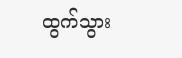ထွက်သွား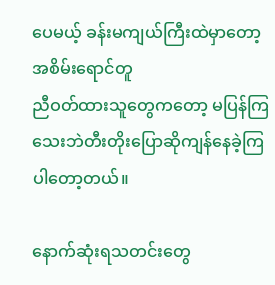ပေမယ့် ခန်းမကျယ်ကြီးထဲမှာတော့ အစိမ်းရောင်တူ
ညီဝတ်ထားသူတွေကတော့ မပြန်ကြသေးဘဲတီးတိုးပြောဆိုကျန်နေခဲ့ကြပါတော့တယ်။

နောက်ဆုံးရသတင်းတွေ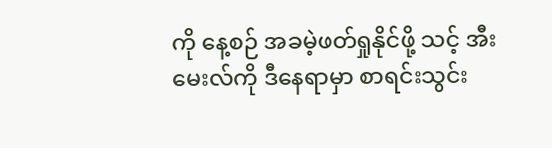ကို နေ့စဉ် အခမဲ့ဖတ်ရှုနိုင်ဖို့ သင့် အီးမေးလ်ကို ဒီနေရာမှာ စာရင်းသွင်း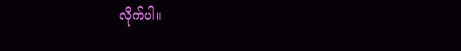လိုက်ပါ။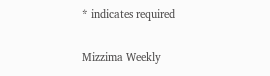* indicates required

Mizzima Weekly